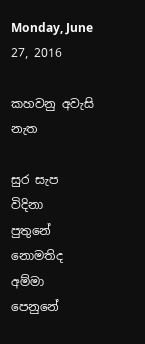Monday, June 27, 2016

කහවනු අවැසි නැත

සුර සැප විදිනා                 පුතුනේ
නොමතිද අම්මා           පෙනුනේ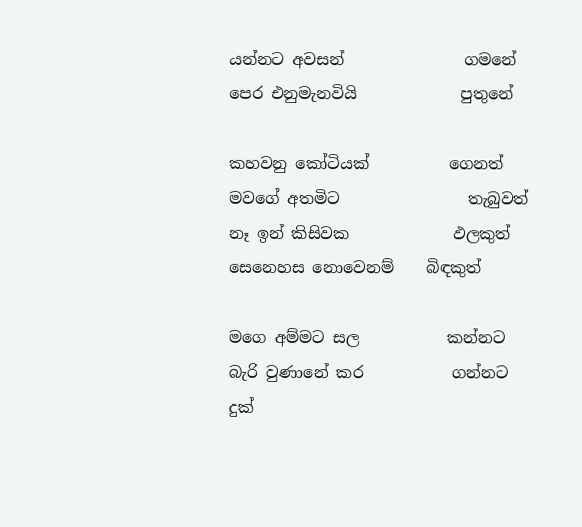යන්නට අවසන්               ගමනේ
පෙර එනුමැනවියි             පුතුනේ

කහවනු කෝටියක්          ගෙනත්
මවගේ අතමිට                තැබුවත්
නෑ ඉන් කිසිවක             ඵලකුත්
සෙනෙහස නොවෙනම්    බිඳකුත්

මගෙ අම්මට සල           කන්නට
බැරි වුණානේ කර           ගන්නට
දුක්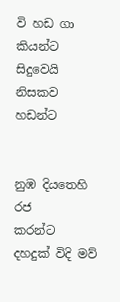වි හඩ ගා                  කියන්ට
සිදුවෙයි නිසකව             හඩන්ට


නුඹ දියතෙහි රජ             කරන්ට
දහදුක් විදි මව්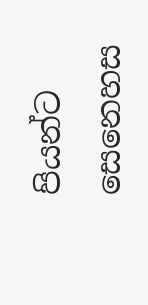පියන්ට
සෙනෙහස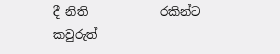දී නිති            රකින්ට
කවුරුත්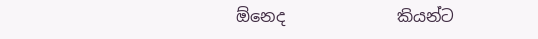ඕනෙද              කියන්ට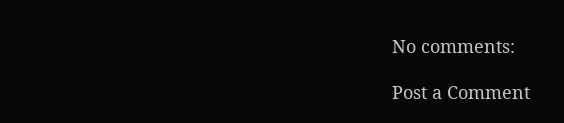No comments:

Post a Comment